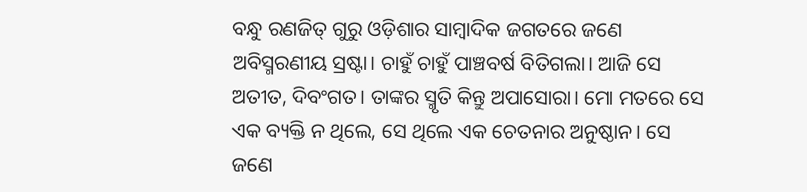ବନ୍ଧୁ ରଣଜିତ୍ ଗୁରୁ ଓଡ଼ିଶାର ସାମ୍ବାଦିକ ଜଗତରେ ଜଣେ ଅବିସ୍ମରଣୀୟ ସ୍ରଷ୍ଟା। ଚାହୁଁ ଚାହୁଁ ପାଞ୍ଚବର୍ଷ ବିତିଗଲା। ଆଜି ସେ ଅତୀତ, ଦିବଂଗତ। ତାଙ୍କର ସ୍ମୃତି କିନ୍ତୁ ଅପାସୋରା। ମୋ ମତରେ ସେ ଏକ ବ୍ୟକ୍ତି ନ ଥିଲେ, ସେ ଥିଲେ ଏକ ଚେତନାର ଅନୁଷ୍ଠାନ। ସେ ଜଣେ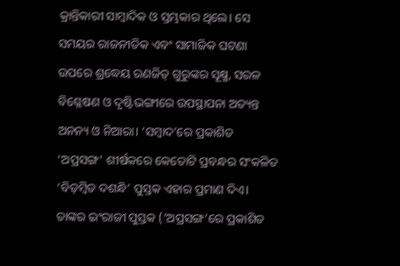କ୍ରାନ୍ତିକାରୀ ସାମ୍ବାଦିକ ଓ ସ୍ତମ୍ଭକାର ଥିଲେ। ସେ ସମୟର ରାଜନୀତିକ ଏବଂ ସାମାଜିକ ଘଟଣା ଉପରେ ଶ୍ରଦ୍ଧେୟ ରଣଜିତ୍ ଗୁରୁଙ୍କର ସୂକ୍ଷ୍ମ, ସରଳ ବିଶ୍ଳେଷଣ ଓ ଦୃଷ୍ଟିଭଙ୍ଗୀରେ ଉପସ୍ଥାପନା ଅତ୍ୟନ୍ତ ଅନନ୍ୟ ଓ ନିଆରା। ‘ସମ୍ବାଦ’ରେ ପ୍ରକାଶିତ ‘ଅପ୍ରସଙ୍ଗ’ ଶୀର୍ଷକରେ କେତୋଟି ପ୍ରବନ୍ଧର ସଂକଳିତ ‘ବିଡ଼ମ୍ବିତ ଦଶନ୍ଧି’ ପୁସ୍ତକ ଏହାର ପ୍ରମାଣ ଦିଏ। ତାଙ୍କର ଇଂରାଜୀ ପୁସ୍ତକ (‘ଅପ୍ରସଙ୍ଗ’ରେ ପ୍ରକାଶିତ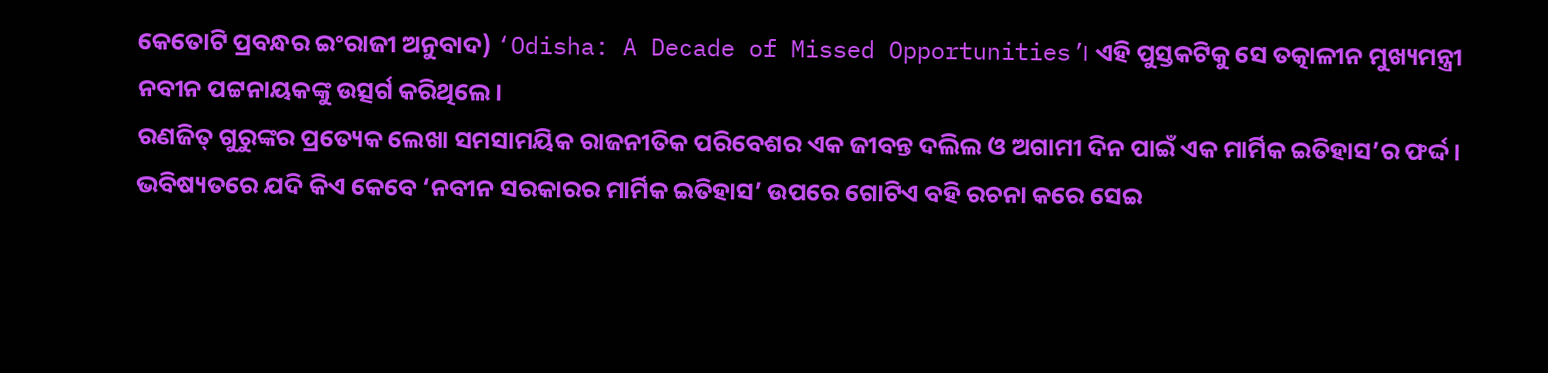କେତୋଟି ପ୍ରବନ୍ଧର ଇଂରାଜୀ ଅନୁବାଦ) ‘Odisha: A Decade of Missed Opportunities’। ଏହି ପୁସ୍ତକଟିକୁ ସେ ତତ୍କାଳୀନ ମୁଖ୍ୟମନ୍ତ୍ରୀ ନବୀନ ପଟ୍ଟନାୟକଙ୍କୁ ଉତ୍ସର୍ଗ କରିଥିଲେ।
ରଣଜିତ୍ ଗୁରୁଙ୍କର ପ୍ରତ୍ୟେକ ଲେଖା ସମସାମୟିକ ରାଜନୀତିକ ପରିବେଶର ଏକ ଜୀବନ୍ତ ଦଲିଲ ଓ ଅଗାମୀ ଦିନ ପାଇଁ ଏକ ମାର୍ମିକ ଇତିହାସ’ର ଫର୍ଦ୍ଦ। ଭବିଷ୍ୟତରେ ଯଦି କିଏ କେବେ ‘ନବୀନ ସରକାରର ମାର୍ମିକ ଇତିହାସ’ ଉପରେ ଗୋଟିଏ ବହି ରଚନା କରେ ସେଇ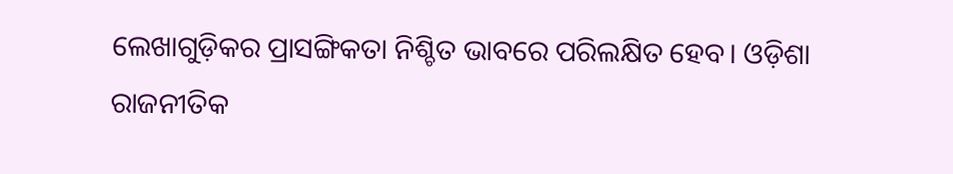ଲେଖାଗୁଡ଼ିକର ପ୍ରାସଙ୍ଗିକତା ନିଶ୍ଚିତ ଭାବରେ ପରିଲକ୍ଷିତ ହେବ। ଓଡ଼ିଶା ରାଜନୀତିକ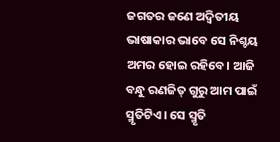ଜଗତର ଜଣେ ଅଦ୍ବିତୀୟ ଭାଷାକାର ଭାବେ ସେ ନିଶ୍ଚୟ ଅମର ହୋଇ ରହିବେ। ଆଜି ବନ୍ଧୁ ରଣଜିତ୍ ଗୁରୁ ଆମ ପାଇଁ ସ୍ମୃତିଟିଏ। ସେ ସ୍ମୃତି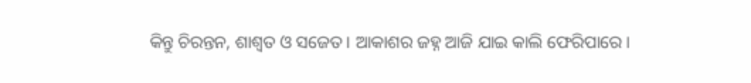କିନ୍ତୁ ଚିରନ୍ତନ, ଶାଶ୍ବତ ଓ ସଜେତ। ଆକାଶର ଜହ୍ନ ଆଜି ଯାଇ କାଲି ଫେରିପାରେ।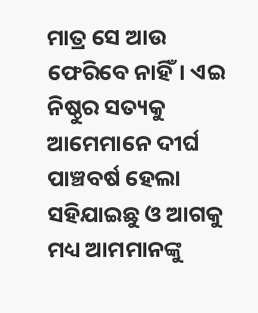ମାତ୍ର ସେ ଆଉ ଫେରିବେ ନାହିଁ। ଏଇ ନିଷ୍ଠୁର ସତ୍ୟକୁ ଆମେମାନେ ଦୀର୍ଘ ପାଞ୍ଚବର୍ଷ ହେଲା ସହିଯାଇଛୁ ଓ ଆଗକୁ ମଧ୍ୟ ଆମମାନଙ୍କୁ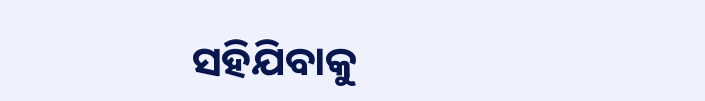ସହିଯିବାକୁ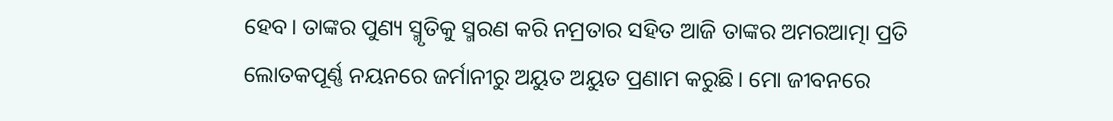ହେବ। ତାଙ୍କର ପୁଣ୍ୟ ସ୍ମୃତିକୁ ସ୍ମରଣ କରି ନମ୍ରତାର ସହିତ ଆଜି ତାଙ୍କର ଅମରଆତ୍ମା ପ୍ରତି ଲୋତକପୂର୍ଣ୍ଣ ନୟନରେ ଜର୍ମାନୀରୁ ଅୟୁତ ଅୟୁତ ପ୍ରଣାମ କରୁଛି। ମୋ ଜୀବନରେ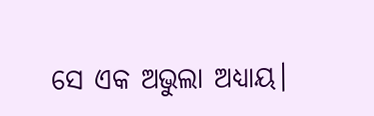ସେ ଏକ ଅଭୁଲା ଅଧ୍ୟାୟ।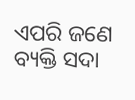ଏପରି ଜଣେ ବ୍ୟକ୍ତି ସଦା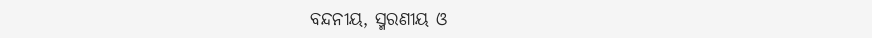ବନ୍ଦନୀୟ, ସ୍ମରଣୀୟ ଓ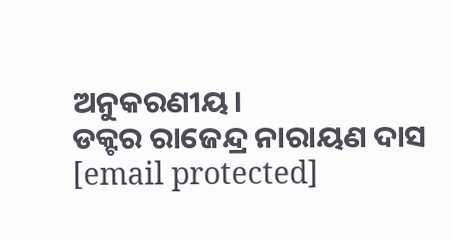ଅନୁକରଣୀୟ।
ଡକ୍ଟର ରାଜେନ୍ଦ୍ର ନାରାୟଣ ଦାସ
[email protected]